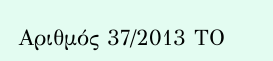Αριθμός 37/2013 ΤΟ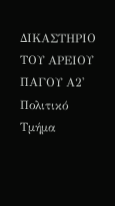ΔΙΚΑΣΤΗΡΙΟ ΤΟΥ ΑΡΕΙΟΥ ΠΑΓΟΥ Α2' Πολιτικό Τμήμα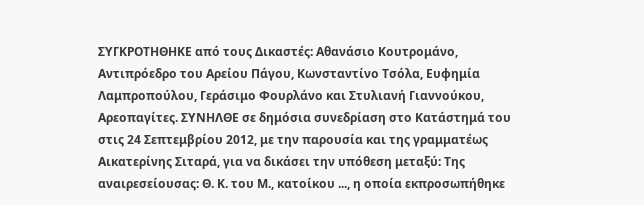ΣΥΓΚΡΟΤΗΘΗΚΕ από τους Δικαστές: Αθανάσιο Κουτρομάνο, Αντιπρόεδρο του Αρείου Πάγου, Κωνσταντίνο Τσόλα, Ευφημία Λαμπροπούλου, Γεράσιμο Φουρλάνο και Στυλιανή Γιαννούκου, Αρεοπαγίτες. ΣΥΝΗΛΘΕ σε δημόσια συνεδρίαση στο Κατάστημά του στις 24 Σεπτεμβρίου 2012, με την παρουσία και της γραμματέως Αικατερίνης Σιταρά, για να δικάσει την υπόθεση μεταξύ: Της αναιρεσείουσας: Θ. Κ. του Μ., κατοίκου ..., η οποία εκπροσωπήθηκε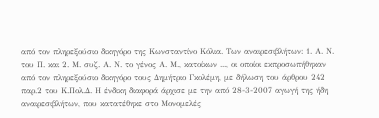από τον πληρεξούσιο δικηγόρο της Κωνσταντίνο Κόλια. Των αναιρεσιβλήτων: 1. Α. Ν. του Π. και 2. Μ. συζ. Α. Ν. το γένος Α. Μ., κατοίκων ..., οι οποίοι εκπροσωπήθηκαν από τον πληρεξούσιο δικηγόρο τους Δημήτριο Γκολέμη, με δήλωση του άρθρου 242 παρ.2 του Κ.Πολ.Δ. Η ένδικη διαφορά άρχισε με την από 28-3-2007 αγωγή της ήδη αναιρεσιβλήτων, που κατατέθηκε στο Μονομελές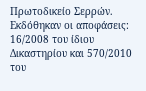Πρωτοδικείο Σερρών. Εκδόθηκαν οι αποφάσεις: 16/2008 του ίδιου Δικαστηρίου και 570/2010 του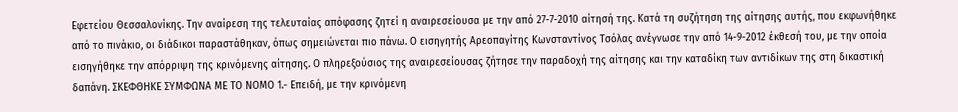Εφετείου Θεσσαλονίκης. Την αναίρεση της τελευταίας απόφασης ζητεί η αναιρεσείουσα με την από 27-7-2010 αίτησή της. Κατά τη συζήτηση της αίτησης αυτής, που εκφωνήθηκε από το πινάκιο, οι διάδικοι παραστάθηκαν, όπως σημειώνεται πιο πάνω. Ο εισηγητής Αρεοπαγίτης Κωνσταντίνος Τσόλας ανέγνωσε την από 14-9-2012 έκθεσή του, με την οποία εισηγήθηκε την απόρριψη της κρινόμενης αίτησης. Ο πληρεξούσιος της αναιρεσείουσας ζήτησε την παραδοχή της αίτησης και την καταδίκη των αντιδίκων της στη δικαστική δαπάνη. ΣΚΕΦΘΗΚΕ ΣΥΜΦΩΝΑ ΜΕ ΤΟ ΝΟΜΟ 1.- Επειδή, με την κρινόμενη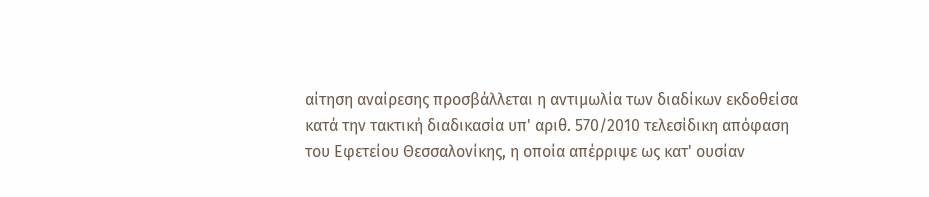αίτηση αναίρεσης προσβάλλεται η αντιμωλία των διαδίκων εκδοθείσα κατά την τακτική διαδικασία υπ' αριθ. 570/2010 τελεσίδικη απόφαση του Εφετείου Θεσσαλονίκης, η οποία απέρριψε ως κατ' ουσίαν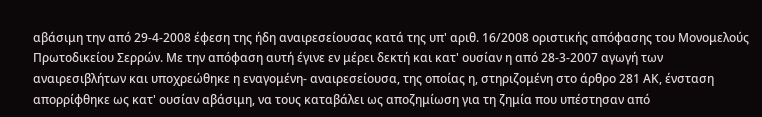αβάσιμη την από 29-4-2008 έφεση της ήδη αναιρεσείουσας κατά της υπ' αριθ. 16/2008 οριστικής απόφασης του Μονομελούς Πρωτοδικείου Σερρών. Με την απόφαση αυτή έγινε εν μέρει δεκτή και κατ' ουσίαν η από 28-3-2007 αγωγή των αναιρεσιβλήτων και υποχρεώθηκε η εναγομένη- αναιρεσείουσα, της οποίας η, στηριζομένη στο άρθρο 281 ΑΚ, ένσταση απορρίφθηκε ως κατ' ουσίαν αβάσιμη, να τους καταβάλει ως αποζημίωση για τη ζημία που υπέστησαν από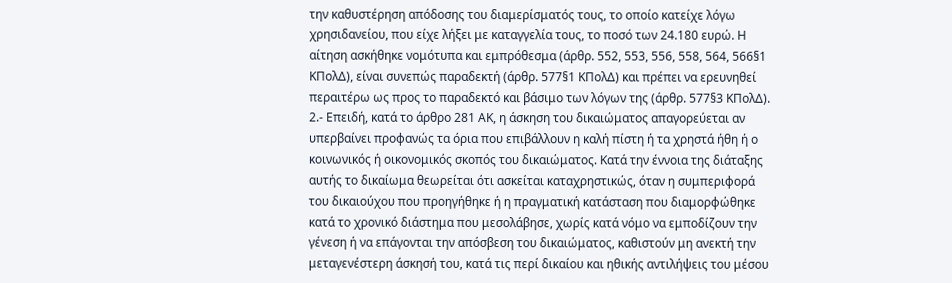την καθυστέρηση απόδοσης του διαμερίσματός τους, το οποίο κατείχε λόγω χρησιδανείου, που είχε λήξει με καταγγελία τους, το ποσό των 24.180 ευρώ. Η αίτηση ασκήθηκε νομότυπα και εμπρόθεσμα (άρθρ. 552, 553, 556, 558, 564, 566§1 ΚΠολΔ), είναι συνεπώς παραδεκτή (άρθρ. 577§1 ΚΠολΔ) και πρέπει να ερευνηθεί περαιτέρω ως προς το παραδεκτό και βάσιμο των λόγων της (άρθρ. 577§3 ΚΠολΔ). 2.- Επειδή, κατά το άρθρο 281 ΑΚ, η άσκηση του δικαιώματος απαγορεύεται αν υπερβαίνει προφανώς τα όρια που επιβάλλουν η καλή πίστη ή τα χρηστά ήθη ή ο κοινωνικός ή οικονομικός σκοπός του δικαιώματος. Κατά την έννοια της διάταξης αυτής το δικαίωμα θεωρείται ότι ασκείται καταχρηστικώς, όταν η συμπεριφορά του δικαιούχου που προηγήθηκε ή η πραγματική κατάσταση που διαμορφώθηκε κατά το χρονικό διάστημα που μεσολάβησε, χωρίς κατά νόμο να εμποδίζουν την γένεση ή να επάγονται την απόσβεση του δικαιώματος, καθιστούν μη ανεκτή την μεταγενέστερη άσκησή του, κατά τις περί δικαίου και ηθικής αντιλήψεις του μέσου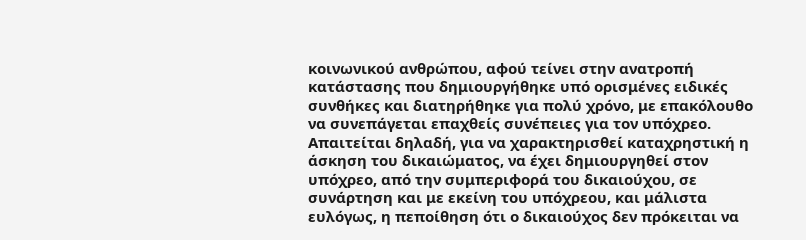κοινωνικού ανθρώπου, αφού τείνει στην ανατροπή κατάστασης που δημιουργήθηκε υπό ορισμένες ειδικές συνθήκες και διατηρήθηκε για πολύ χρόνο, με επακόλουθο να συνεπάγεται επαχθείς συνέπειες για τον υπόχρεο. Απαιτείται δηλαδή, για να χαρακτηρισθεί καταχρηστική η άσκηση του δικαιώματος, να έχει δημιουργηθεί στον υπόχρεο, από την συμπεριφορά του δικαιούχου, σε συνάρτηση και με εκείνη του υπόχρεου, και μάλιστα ευλόγως, η πεποίθηση ότι ο δικαιούχος δεν πρόκειται να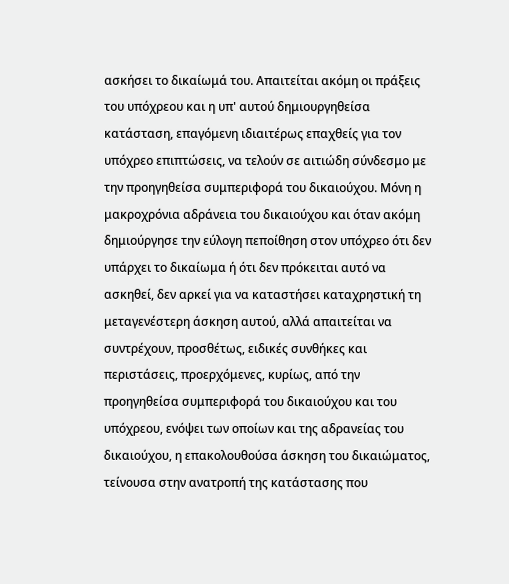ασκήσει το δικαίωμά του. Απαιτείται ακόμη οι πράξεις του υπόχρεου και η υπ' αυτού δημιουργηθείσα κατάσταση, επαγόμενη ιδιαιτέρως επαχθείς για τον υπόχρεο επιπτώσεις, να τελούν σε αιτιώδη σύνδεσμο με την προηγηθείσα συμπεριφορά του δικαιούχου. Μόνη η μακροχρόνια αδράνεια του δικαιούχου και όταν ακόμη δημιούργησε την εύλογη πεποίθηση στον υπόχρεο ότι δεν υπάρχει το δικαίωμα ή ότι δεν πρόκειται αυτό να ασκηθεί, δεν αρκεί για να καταστήσει καταχρηστική τη μεταγενέστερη άσκηση αυτού, αλλά απαιτείται να συντρέχουν, προσθέτως, ειδικές συνθήκες και περιστάσεις, προερχόμενες, κυρίως, από την προηγηθείσα συμπεριφορά του δικαιούχου και του υπόχρεου, ενόψει των οποίων και της αδρανείας του δικαιούχου, η επακολουθούσα άσκηση του δικαιώματος, τείνουσα στην ανατροπή της κατάστασης που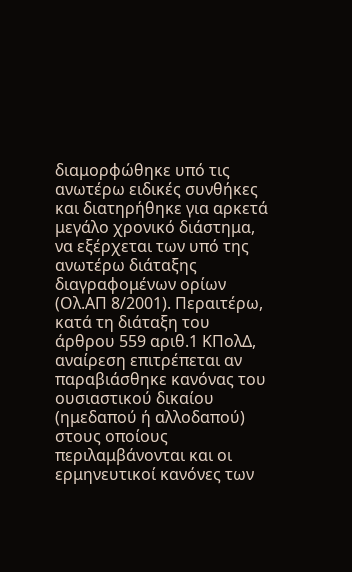διαμορφώθηκε υπό τις ανωτέρω ειδικές συνθήκες και διατηρήθηκε για αρκετά μεγάλο χρονικό διάστημα, να εξέρχεται των υπό της ανωτέρω διάταξης διαγραφομένων ορίων (Ολ.ΑΠ 8/2001). Περαιτέρω, κατά τη διάταξη του άρθρου 559 αριθ.1 ΚΠολΔ, αναίρεση επιτρέπεται αν παραβιάσθηκε κανόνας του ουσιαστικού δικαίου (ημεδαπού ή αλλοδαπού) στους οποίους περιλαμβάνονται και οι ερμηνευτικοί κανόνες των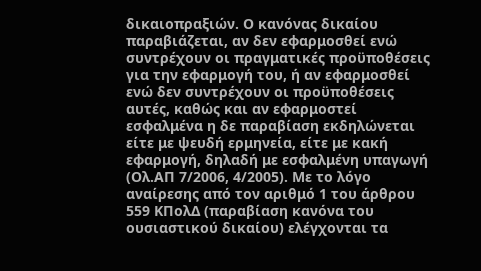δικαιοπραξιών. Ο κανόνας δικαίου παραβιάζεται, αν δεν εφαρμοσθεί ενώ συντρέχουν οι πραγματικές προϋποθέσεις για την εφαρμογή του, ή αν εφαρμοσθεί ενώ δεν συντρέχουν οι προϋποθέσεις αυτές, καθώς και αν εφαρμοστεί εσφαλμένα η δε παραβίαση εκδηλώνεται είτε με ψευδή ερμηνεία, είτε με κακή εφαρμογή, δηλαδή με εσφαλμένη υπαγωγή (Ολ.ΑΠ 7/2006, 4/2005). Με το λόγο αναίρεσης από τον αριθμό 1 του άρθρου 559 ΚΠολΔ (παραβίαση κανόνα του ουσιαστικού δικαίου) ελέγχονται τα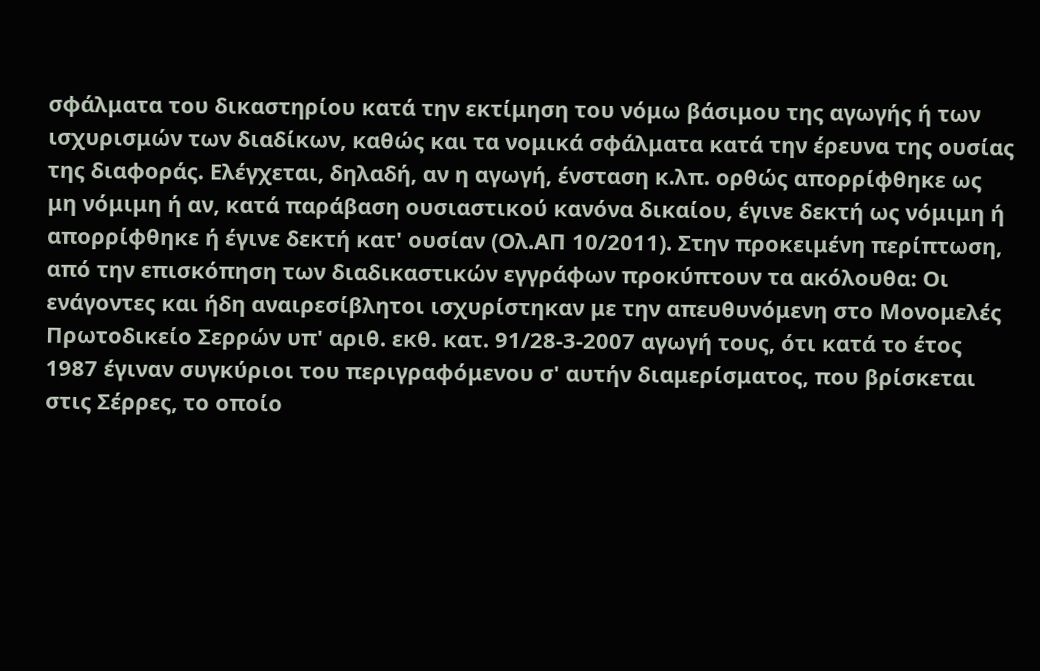σφάλματα του δικαστηρίου κατά την εκτίμηση του νόμω βάσιμου της αγωγής ή των ισχυρισμών των διαδίκων, καθώς και τα νομικά σφάλματα κατά την έρευνα της ουσίας της διαφοράς. Ελέγχεται, δηλαδή, αν η αγωγή, ένσταση κ.λπ. ορθώς απορρίφθηκε ως μη νόμιμη ή αν, κατά παράβαση ουσιαστικού κανόνα δικαίου, έγινε δεκτή ως νόμιμη ή απορρίφθηκε ή έγινε δεκτή κατ' ουσίαν (Ολ.ΑΠ 10/2011). Στην προκειμένη περίπτωση, από την επισκόπηση των διαδικαστικών εγγράφων προκύπτουν τα ακόλουθα: Οι ενάγοντες και ήδη αναιρεσίβλητοι ισχυρίστηκαν με την απευθυνόμενη στο Μονομελές Πρωτοδικείο Σερρών υπ' αριθ. εκθ. κατ. 91/28-3-2007 αγωγή τους, ότι κατά το έτος 1987 έγιναν συγκύριοι του περιγραφόμενου σ' αυτήν διαμερίσματος, που βρίσκεται στις Σέρρες, το οποίο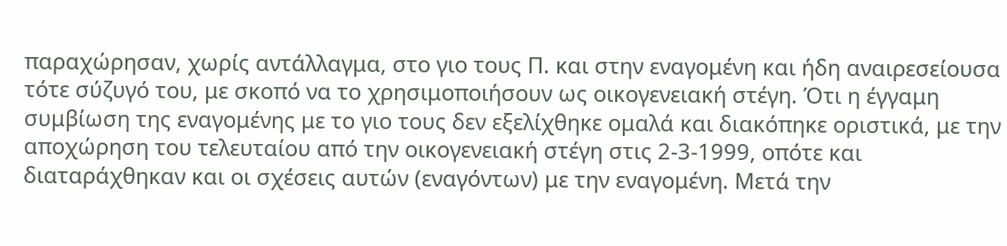παραχώρησαν, χωρίς αντάλλαγμα, στο γιο τους Π. και στην εναγομένη και ήδη αναιρεσείουσα τότε σύζυγό του, με σκοπό να το χρησιμοποιήσουν ως οικογενειακή στέγη. Ότι η έγγαμη συμβίωση της εναγομένης με το γιο τους δεν εξελίχθηκε ομαλά και διακόπηκε οριστικά, με την αποχώρηση του τελευταίου από την οικογενειακή στέγη στις 2-3-1999, οπότε και διαταράχθηκαν και οι σχέσεις αυτών (εναγόντων) με την εναγομένη. Μετά την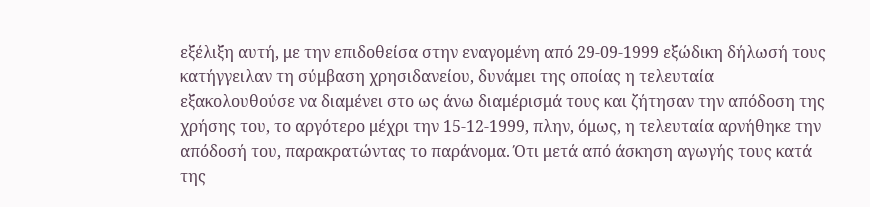εξέλιξη αυτή, με την επιδοθείσα στην εναγομένη από 29-09-1999 εξώδικη δήλωσή τους κατήγγειλαν τη σύμβαση χρησιδανείου, δυνάμει της οποίας η τελευταία εξακολουθούσε να διαμένει στο ως άνω διαμέρισμά τους και ζήτησαν την απόδοση της χρήσης του, το αργότερο μέχρι την 15-12-1999, πλην, όμως, η τελευταία αρνήθηκε την απόδοσή του, παρακρατώντας το παράνομα. Ότι μετά από άσκηση αγωγής τους κατά της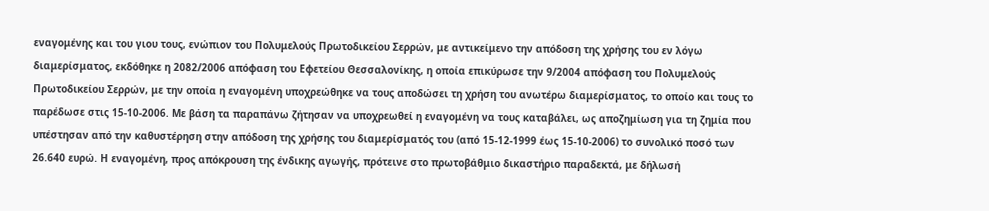εναγομένης και του γιου τους, ενώπιον του Πολυμελούς Πρωτοδικείου Σερρών, με αντικείμενο την απόδοση της χρήσης του εν λόγω διαμερίσματος, εκδόθηκε η 2082/2006 απόφαση του Εφετείου Θεσσαλονίκης, η οποία επικύρωσε την 9/2004 απόφαση του Πολυμελούς Πρωτοδικείου Σερρών, με την οποία η εναγομένη υποχρεώθηκε να τους αποδώσει τη χρήση του ανωτέρω διαμερίσματος, το οποίο και τους το παρέδωσε στις 15-10-2006. Με βάση τα παραπάνω ζήτησαν να υποχρεωθεί η εναγομένη να τους καταβάλει, ως αποζημίωση για τη ζημία που υπέστησαν από την καθυστέρηση στην απόδοση της χρήσης του διαμερίσματός του (από 15-12-1999 έως 15-10-2006) το συνολικό ποσό των 26.640 ευρώ. Η εναγομένη, προς απόκρουση της ένδικης αγωγής, πρότεινε στο πρωτοβάθμιο δικαστήριο παραδεκτά, με δήλωσή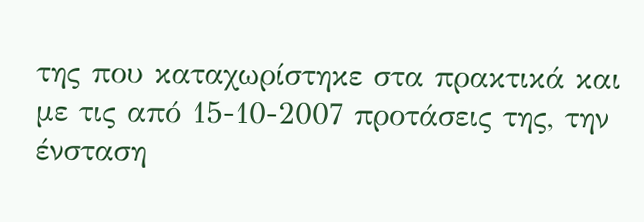της που καταχωρίστηκε στα πρακτικά και με τις από 15-10-2007 προτάσεις της, την ένσταση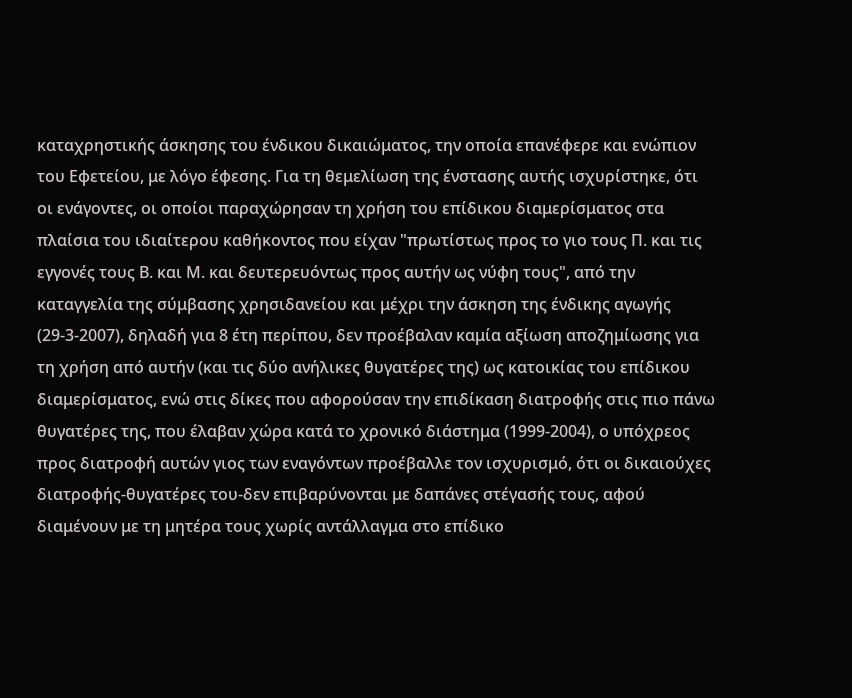καταχρηστικής άσκησης του ένδικου δικαιώματος, την οποία επανέφερε και ενώπιον του Εφετείου, με λόγο έφεσης. Για τη θεμελίωση της ένστασης αυτής ισχυρίστηκε, ότι οι ενάγοντες, οι οποίοι παραχώρησαν τη χρήση του επίδικου διαμερίσματος στα πλαίσια του ιδιαίτερου καθήκοντος που είχαν "πρωτίστως προς το γιο τους Π. και τις εγγονές τους Β. και Μ. και δευτερευόντως προς αυτήν ως νύφη τους", από την καταγγελία της σύμβασης χρησιδανείου και μέχρι την άσκηση της ένδικης αγωγής (29-3-2007), δηλαδή για 8 έτη περίπου, δεν προέβαλαν καμία αξίωση αποζημίωσης για τη χρήση από αυτήν (και τις δύο ανήλικες θυγατέρες της) ως κατοικίας του επίδικου διαμερίσματος, ενώ στις δίκες που αφορούσαν την επιδίκαση διατροφής στις πιο πάνω θυγατέρες της, που έλαβαν χώρα κατά το χρονικό διάστημα (1999-2004), ο υπόχρεος προς διατροφή αυτών γιος των εναγόντων προέβαλλε τον ισχυρισμό, ότι οι δικαιούχες διατροφής-θυγατέρες του-δεν επιβαρύνονται με δαπάνες στέγασής τους, αφού διαμένουν με τη μητέρα τους χωρίς αντάλλαγμα στο επίδικο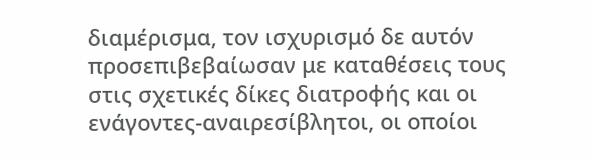διαμέρισμα, τον ισχυρισμό δε αυτόν προσεπιβεβαίωσαν με καταθέσεις τους στις σχετικές δίκες διατροφής και οι ενάγοντες-αναιρεσίβλητοι, οι οποίοι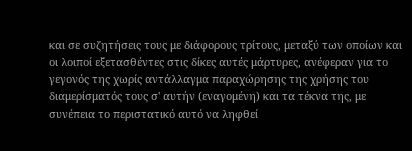και σε συζητήσεις τους με διάφορους τρίτους, μεταξύ των οποίων και οι λοιποί εξετασθέντες στις δίκες αυτές μάρτυρες, ανέφεραν για το γεγονός της χωρίς αντάλλαγμα παραχώρησης της χρήσης του διαμερίσματός τους σ' αυτήν (εναγομένη) και τα τέκνα της, με συνέπεια το περιστατικό αυτό να ληφθεί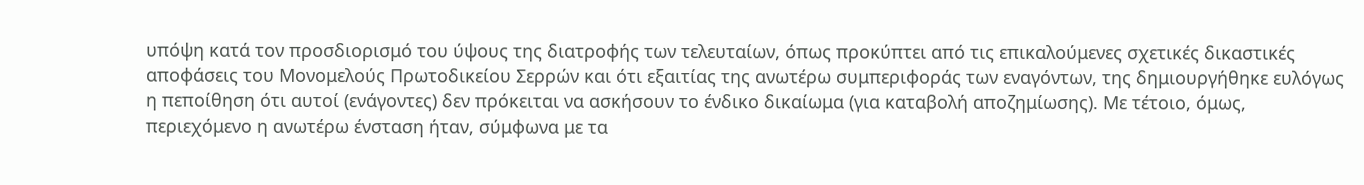υπόψη κατά τον προσδιορισμό του ύψους της διατροφής των τελευταίων, όπως προκύπτει από τις επικαλούμενες σχετικές δικαστικές αποφάσεις του Μονομελούς Πρωτοδικείου Σερρών και ότι εξαιτίας της ανωτέρω συμπεριφοράς των εναγόντων, της δημιουργήθηκε ευλόγως η πεποίθηση ότι αυτοί (ενάγοντες) δεν πρόκειται να ασκήσουν το ένδικο δικαίωμα (για καταβολή αποζημίωσης). Με τέτοιο, όμως, περιεχόμενο η ανωτέρω ένσταση ήταν, σύμφωνα με τα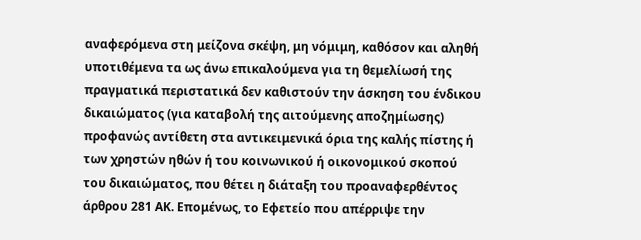αναφερόμενα στη μείζονα σκέψη, μη νόμιμη, καθόσον και αληθή υποτιθέμενα τα ως άνω επικαλούμενα για τη θεμελίωσή της πραγματικά περιστατικά δεν καθιστούν την άσκηση του ένδικου δικαιώματος (για καταβολή της αιτούμενης αποζημίωσης) προφανώς αντίθετη στα αντικειμενικά όρια της καλής πίστης ή των χρηστών ηθών ή του κοινωνικού ή οικονομικού σκοπού του δικαιώματος, που θέτει η διάταξη του προαναφερθέντος άρθρου 281 ΑΚ. Επομένως, το Εφετείο που απέρριψε την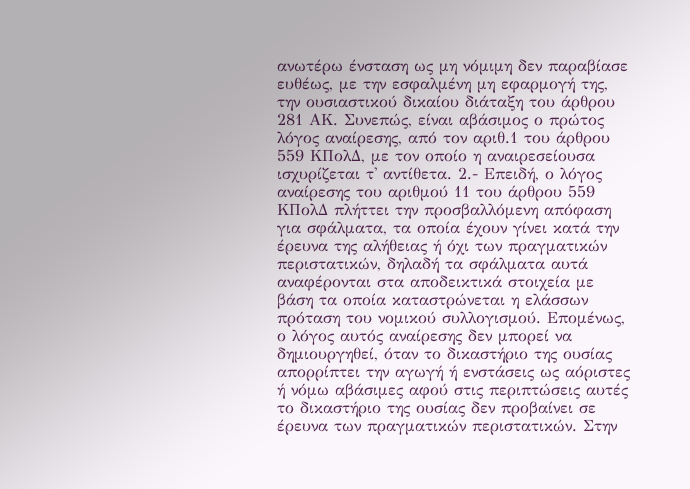ανωτέρω ένσταση ως μη νόμιμη δεν παραβίασε ευθέως, με την εσφαλμένη μη εφαρμογή της, την ουσιαστικού δικαίου διάταξη του άρθρου 281 ΑΚ. Συνεπώς, είναι αβάσιμος ο πρώτος λόγος αναίρεσης, από τον αριθ.1 του άρθρου 559 ΚΠολΔ, με τον οποίο η αναιρεσείουσα ισχυρίζεται τ' αντίθετα. 2.- Επειδή, ο λόγος αναίρεσης του αριθμού 11 του άρθρου 559 ΚΠολΔ πλήττει την προσβαλλόμενη απόφαση για σφάλματα, τα οποία έχουν γίνει κατά την έρευνα της αλήθειας ή όχι των πραγματικών περιστατικών, δηλαδή τα σφάλματα αυτά αναφέρονται στα αποδεικτικά στοιχεία με βάση τα οποία καταστρώνεται η ελάσσων πρόταση του νομικού συλλογισμού. Επομένως, ο λόγος αυτός αναίρεσης δεν μπορεί να δημιουργηθεί, όταν το δικαστήριο της ουσίας απορρίπτει την αγωγή ή ενστάσεις ως αόριστες ή νόμω αβάσιμες αφού στις περιπτώσεις αυτές το δικαστήριο της ουσίας δεν προβαίνει σε έρευνα των πραγματικών περιστατικών. Στην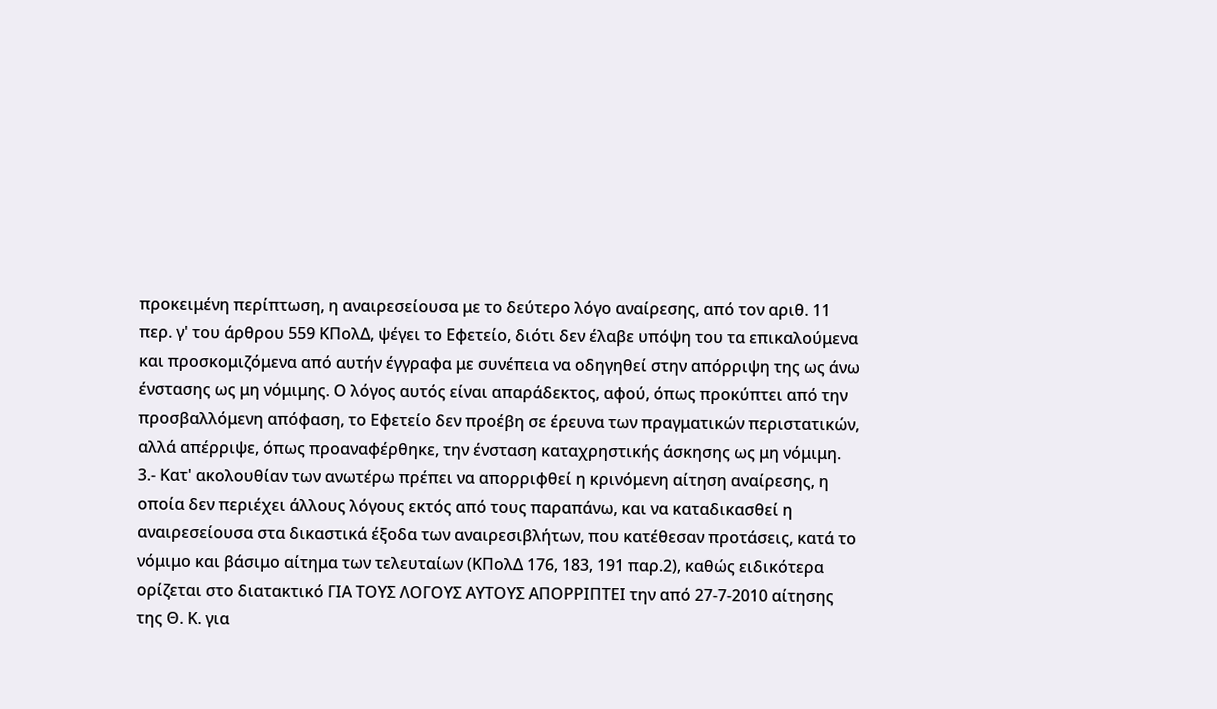προκειμένη περίπτωση, η αναιρεσείουσα με το δεύτερο λόγο αναίρεσης, από τον αριθ. 11 περ. γ' του άρθρου 559 ΚΠολΔ, ψέγει το Εφετείο, διότι δεν έλαβε υπόψη του τα επικαλούμενα και προσκομιζόμενα από αυτήν έγγραφα με συνέπεια να οδηγηθεί στην απόρριψη της ως άνω ένστασης ως μη νόμιμης. Ο λόγος αυτός είναι απαράδεκτος, αφού, όπως προκύπτει από την προσβαλλόμενη απόφαση, το Εφετείο δεν προέβη σε έρευνα των πραγματικών περιστατικών, αλλά απέρριψε, όπως προαναφέρθηκε, την ένσταση καταχρηστικής άσκησης ως μη νόμιμη. 3.- Κατ' ακολουθίαν των ανωτέρω πρέπει να απορριφθεί η κρινόμενη αίτηση αναίρεσης, η οποία δεν περιέχει άλλους λόγους εκτός από τους παραπάνω, και να καταδικασθεί η αναιρεσείουσα στα δικαστικά έξοδα των αναιρεσιβλήτων, που κατέθεσαν προτάσεις, κατά το νόμιμο και βάσιμο αίτημα των τελευταίων (ΚΠολΔ 176, 183, 191 παρ.2), καθώς ειδικότερα ορίζεται στο διατακτικό ΓΙΑ ΤΟΥΣ ΛΟΓΟΥΣ ΑΥΤΟΥΣ ΑΠΟΡΡΙΠΤΕΙ την από 27-7-2010 αίτησης της Θ. Κ. για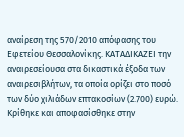αναίρεση της 570/2010 απόφασης του Εφετείου Θεσσαλονίκης. ΚΑΤΑΔΙΚΑΖΕΙ την αναιρεσείουσα στα δικαστικά έξοδα των αναιρεσιβλήτων, τα οποία ορίζει στο ποσό των δύο χιλιάδων επτακοσίων (2.700) ευρώ. Κρίθηκε και αποφασίσθηκε στην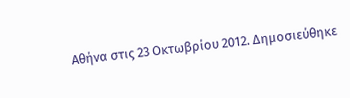Αθήνα στις 23 Οκτωβρίου 2012. Δημοσιεύθηκε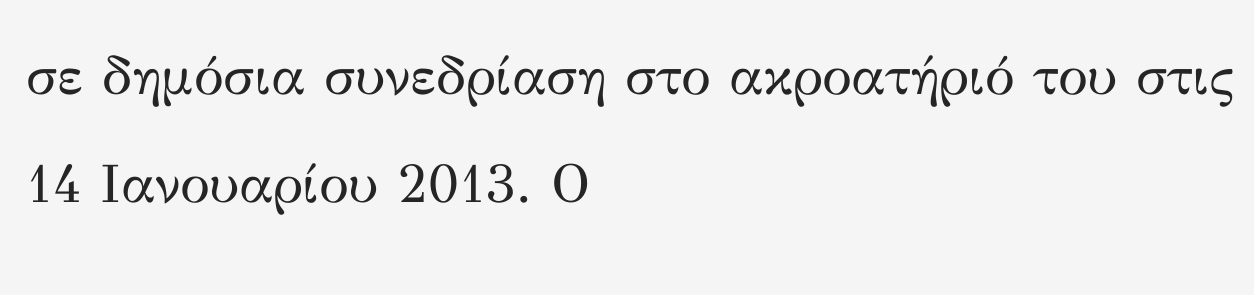σε δημόσια συνεδρίαση στο ακροατήριό του στις 14 Ιανουαρίου 2013. Ο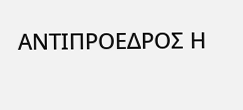ΑΝΤΙΠΡΟΕΔΡΟΣ Η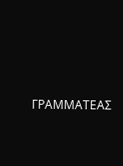ΓΡΑΜΜΑΤΕΑΣ